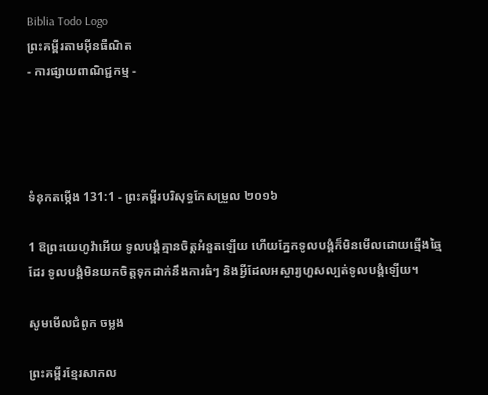Biblia Todo Logo
ព្រះគម្ពីរតាមអ៊ីនធឺណិត
- ការផ្សាយពាណិជ្ជកម្ម -




ទំនុកតម្កើង 131:1 - ព្រះគម្ពីរបរិសុទ្ធកែសម្រួល ២០១៦

1 ឱព្រះ‌យេហូវ៉ាអើយ ទូល‌បង្គំគ្មានចិត្តអំនួតឡើយ ហើយភ្នែកទូល‌បង្គំក៏មិនមើលដោយឆ្មើងឆ្មៃដែរ ទូល‌បង្គំមិនយកចិត្តទុកដាក់នឹងការធំៗ និងអ្វីដែលអស្ចារ្យហួសល្បត់ទូល‌បង្គំឡើយ។

សូមមើលជំពូក ចម្លង

ព្រះគម្ពីរខ្មែរសាកល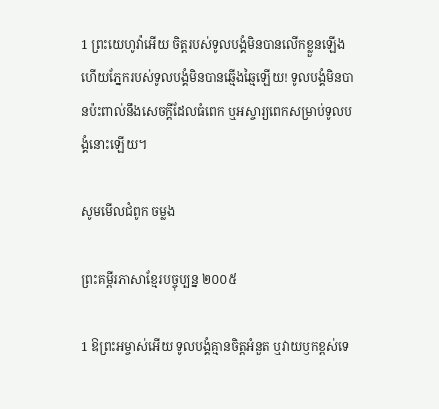1 ព្រះយេហូវ៉ាអើយ ចិត្តរបស់ទូលបង្គំមិនបានលើកខ្លួនឡើង ហើយភ្នែករបស់ទូលបង្គំមិនបានឆ្មើងឆ្មៃឡើយ! ទូលបង្គំមិនបានប៉ះពាល់នឹងសេចក្ដីដែលធំពេក ឬអស្ចារ្យពេកសម្រាប់ទូលបង្គំនោះឡើយ។

សូមមើលជំពូក ចម្លង

ព្រះគម្ពីរភាសាខ្មែរបច្ចុប្បន្ន ២០០៥

1 ឱព្រះ‌អម្ចាស់អើយ ទូលបង្គំគ្មានចិត្តអំនួត ឬវាយ‌ឫកខ្ពស់ទេ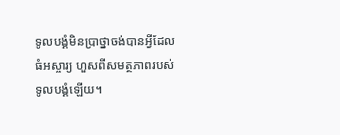ទូលបង្គំមិនប្រាថ្នាចង់បានអ្វីដែលធំអស្ចារ្យ ហួសពីសមត្ថ‌ភាពរបស់ទូលបង្គំឡើយ។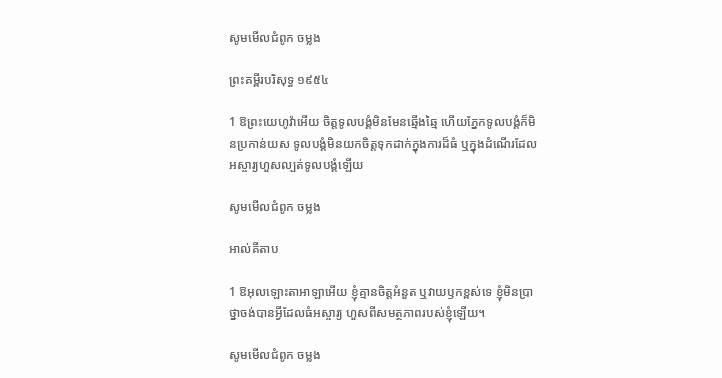សូមមើលជំពូក ចម្លង

ព្រះគម្ពីរបរិសុទ្ធ ១៩៥៤

1 ឱព្រះ‌យេហូវ៉ាអើយ ចិត្តទូលបង្គំមិនមែនឆ្មើង‌ឆ្មៃ ហើយភ្នែកទូលបង្គំក៏មិនប្រកាន់យស ទូលបង្គំមិនយកចិត្តទុកដាក់ក្នុងការដ៏ធំ ឬក្នុងដំណើរដែលអស្ចារ្យហួសល្បត់ទូលបង្គំឡើយ

សូមមើលជំពូក ចម្លង

អាល់គីតាប

1 ឱអុលឡោះ‌តាអាឡាអើយ ខ្ញុំគ្មានចិត្តអំនួត ឬវាយ‌ឫកខ្ពស់ទេ ខ្ញុំមិនប្រាថ្នាចង់បានអ្វីដែលធំអស្ចារ្យ ហួសពីសមត្ថ‌ភាពរបស់ខ្ញុំឡើយ។

សូមមើលជំពូក ចម្លង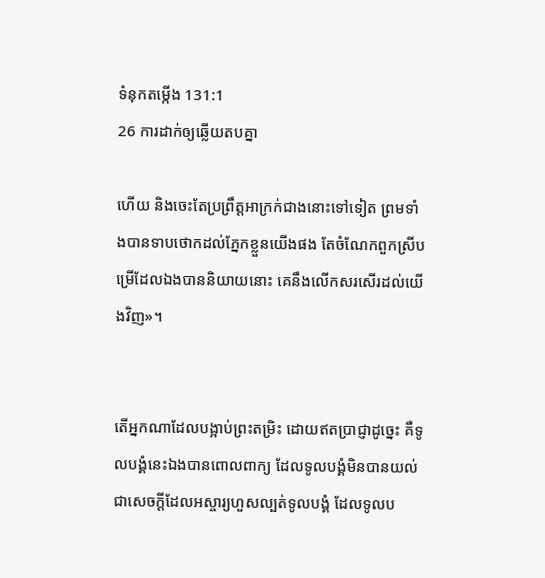ទំនុកតម្កើង 131:1
26 ការដាក់ឲ្យឆ្លើយតបគ្នា

ហើយ និងចេះតែប្រព្រឹត្តអាក្រក់ជាងនោះទៅទៀត ព្រមទាំងបានទាបថោកដល់ភ្នែកខ្លួនយើងផង តែចំណែកពួកស្រីបម្រើដែលឯងបាននិយាយនោះ គេនឹងលើកសរសើរដល់យើងវិញ»។


តើអ្នកណាដែលបង្អាប់ព្រះតម្រិះ ដោយឥតប្រាជ្ញាដូច្នេះ គឺទូល‌បង្គំនេះឯងបានពោលពាក្យ ដែលទូល‌បង្គំមិនបានយល់ ជាសេចក្ដីដែលអស្ចារ្យហួសល្បត់ទូល‌បង្គំ ដែលទូល‌ប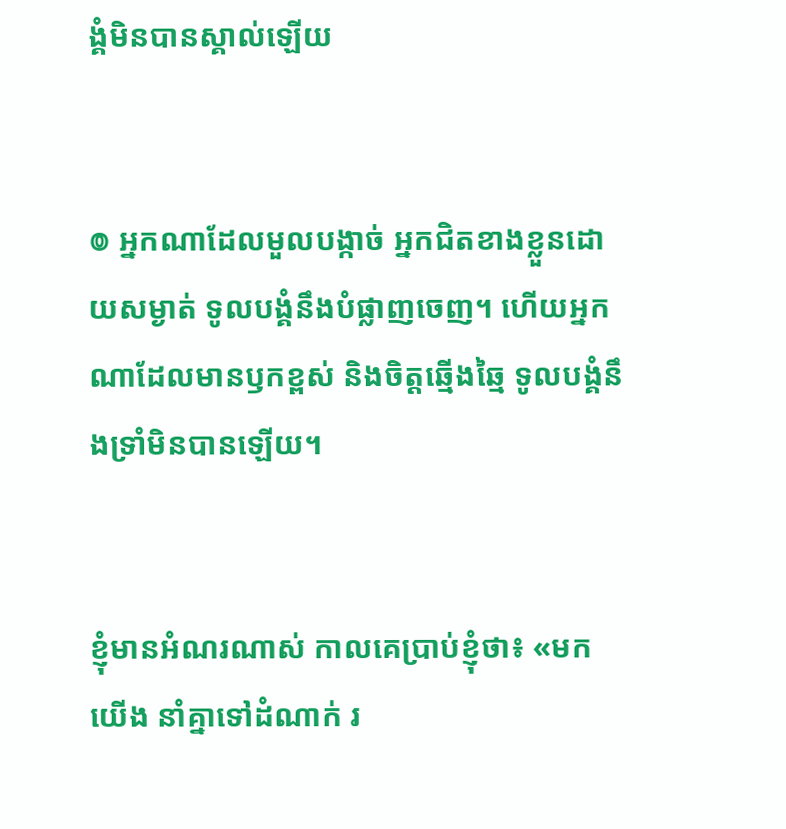ង្គំមិនបានស្គាល់ឡើយ


៙ អ្នកណាដែលមួលបង្កាច់ អ្នកជិតខាងខ្លួនដោយសម្ងាត់ ទូល‌បង្គំនឹងបំផ្លាញចេញ។ ហើយអ្នកណាដែលមានឫកខ្ពស់ និងចិត្តឆ្មើង‌ឆ្មៃ ទូល‌បង្គំនឹងទ្រាំមិនបានឡើយ។


ខ្ញុំមានអំណរណាស់ កាលគេប្រាប់ខ្ញុំថា៖ «មកយើង នាំគ្នាទៅដំណាក់ រ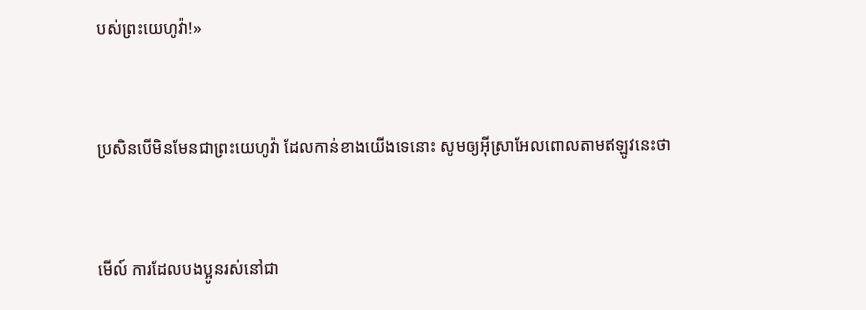បស់ព្រះ‌យេហូវ៉ា!»


ប្រសិន‌បើមិនមែនជាព្រះ‌យេហូវ៉ា ដែលកាន់ខាងយើងទេនោះ សូមឲ្យអ៊ីស្រា‌អែលពោលតាមឥឡូវនេះថា


មើល៍ ការដែលបងប្អូនរស់នៅជា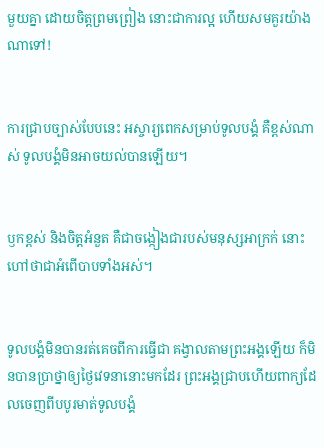មួយគ្នា ដោយចិត្តព្រមព្រៀង នោះជាការល្អ ហើយសមគួរយ៉ាងណាទៅ!


ការជ្រាបច្បាស់បែបនេះ អស្ចារ្យពេកសម្រាប់ទូល‌បង្គំ គឺខ្ពស់ណាស់ ទូល‌បង្គំមិនអាចយល់បានឡើយ។


ឫកខ្ពស់ និងចិត្តអំនួត គឺជាចង្កៀងជារបស់មនុស្សអាក្រក់ នោះហៅថាជាអំពើបាបទាំងអស់។


ទូល‌បង្គំមិនបានរត់គេចពីការធ្វើជា គង្វាលតាមព្រះ‌អង្គឡើយ ក៏មិនបានប្រាថ្នាឲ្យថ្ងៃវេទនានោះមកដែរ ព្រះ‌អង្គជ្រាបហើយពាក្យដែលចេញពីបបូរមាត់ទូល‌បង្គំ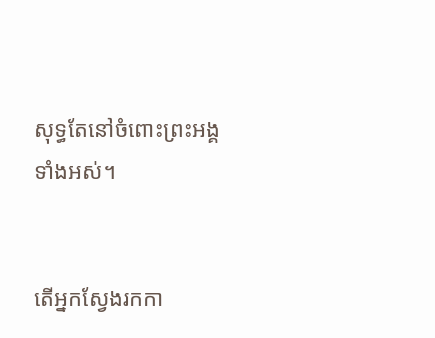សុទ្ធតែនៅចំពោះព្រះ‌អង្គទាំងអស់។


តើអ្នកស្វែងរកកា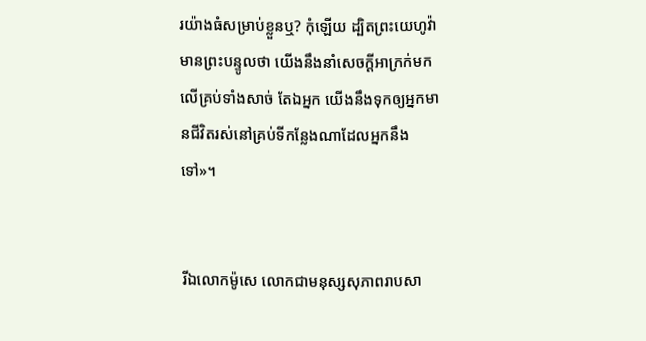រយ៉ាងធំសម្រាប់ខ្លួនឬ? កុំឡើយ ដ្បិតព្រះ‌យេហូវ៉ាមានព្រះ‌បន្ទូលថា យើងនឹងនាំសេចក្ដីអាក្រក់មកលើគ្រប់ទាំងសាច់ តែឯអ្នក យើងនឹងទុកឲ្យអ្នកមានជីវិតរស់នៅគ្រប់ទីកន្លែងណាដែលអ្នកនឹងទៅ»។


រីឯលោកម៉ូសេ លោកជាមនុស្សសុភាពរាបសា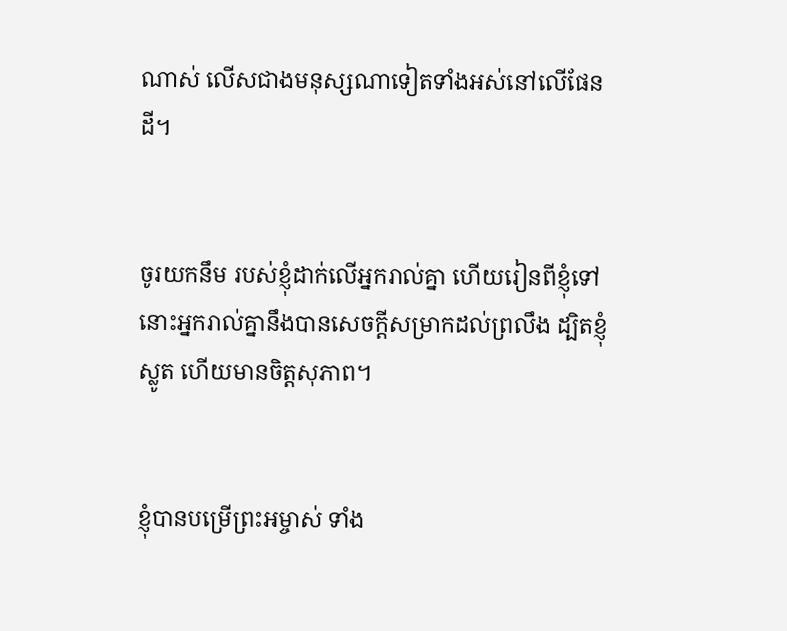ណាស់ លើសជាងមនុស្សណាទៀតទាំងអស់នៅលើផែនដី។


ចូរយកនឹម របស់ខ្ញុំដាក់លើអ្នករាល់គ្នា ហើយរៀនពីខ្ញុំទៅ នោះអ្នករាល់គ្នានឹងបានសេចក្តីសម្រាកដល់ព្រលឹង ដ្បិតខ្ញុំស្លូត ហើយមានចិត្តសុភាព។


ខ្ញុំបានបម្រើព្រះ‌អម្ចាស់ ទាំង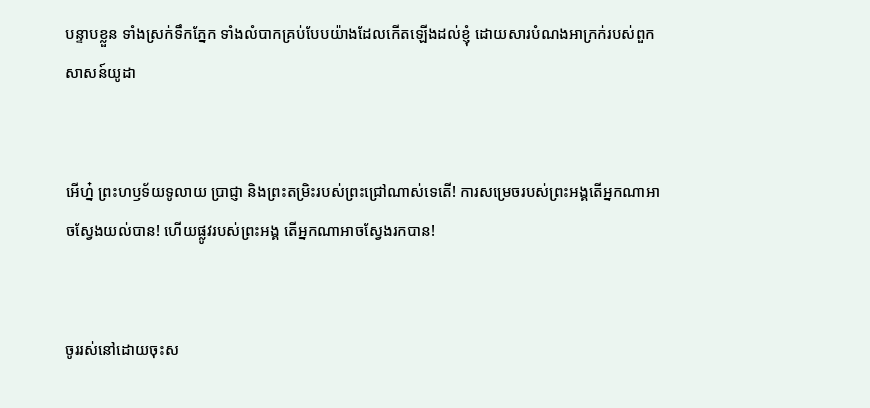បន្ទាបខ្លួន ទាំងស្រក់ទឹកភ្នែក ទាំងលំបាកគ្រប់បែបយ៉ាងដែលកើតឡើងដល់ខ្ញុំ ដោយសារបំណងអាក្រក់របស់ពួកសាសន៍យូដា


អើហ្ន៎ ព្រះ‌ហឫ‌ទ័យទូលាយ ប្រាជ្ញា និងព្រះតម្រិះរបស់ព្រះជ្រៅណាស់ទេតើ! ការសម្រេចរបស់ព្រះ‌អង្គតើអ្នកណាអាចស្វែងយល់បាន! ហើយផ្លូវរបស់ព្រះ‌អង្គ តើអ្នកណាអាចស្វែងរកបាន!


ចូររស់នៅដោយចុះស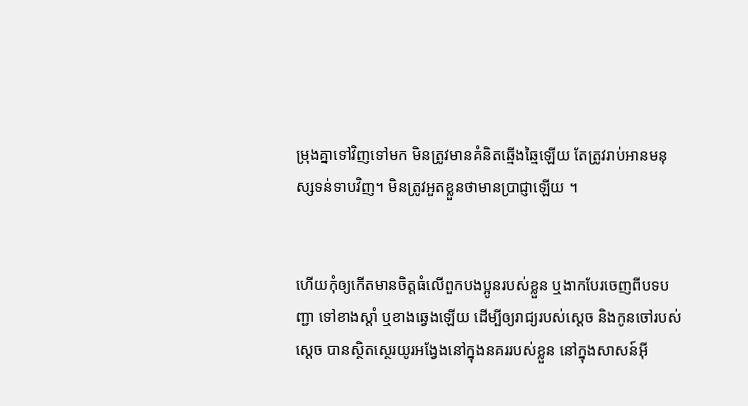ម្រុងគ្នាទៅវិញទៅមក មិនត្រូវមានគំនិតឆ្មើង‌ឆ្មៃឡើយ តែត្រូវរាប់អានមនុស្សទន់ទាបវិញ។ មិនត្រូវអួតខ្លួនថាមានប្រាជ្ញាឡើយ ។


ហើយកុំឲ្យកើតមានចិត្តធំលើពួកបងប្អូនរបស់ខ្លួន ឬងាកបែរចេញពីបទបញ្ជា ទៅខាងស្តាំ ឬខាងឆ្វេងឡើយ ដើម្បីឲ្យរាជ្យរបស់ស្ដេច និងកូនចៅរបស់ស្ដេច បានស្ថិតស្ថេរយូរ‌អង្វែងនៅក្នុងនគររបស់ខ្លួន នៅក្នុងសាសន៍អ៊ី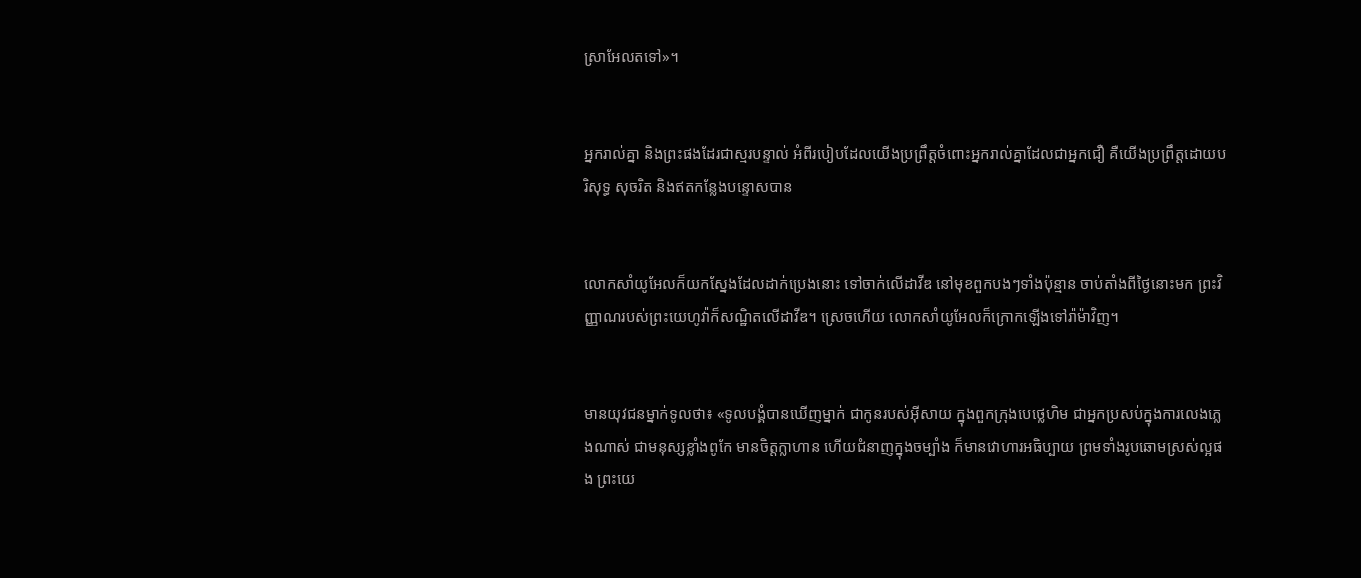ស្រា‌អែលតទៅ»។


អ្នករាល់គ្នា និងព្រះផងដែរជាស្មរបន្ទាល់ អំពីរបៀបដែលយើងប្រព្រឹត្តចំពោះអ្នករាល់គ្នាដែលជាអ្នកជឿ គឺយើងប្រព្រឹត្តដោយបរិសុទ្ធ សុចរិត និងឥតកន្លែងបន្ទោសបាន


លោកសាំយូ‌អែលក៏យកស្នែងដែលដាក់ប្រេងនោះ ទៅចាក់លើដាវីឌ នៅមុខពួកបងៗទាំងប៉ុន្មាន ចាប់តាំងពីថ្ងៃនោះមក ព្រះ‌វិញ្ញាណរបស់ព្រះ‌យេហូវ៉ាក៏សណ្ឋិតលើដាវីឌ។ ស្រេចហើយ លោកសាំយូ‌អែលក៏ក្រោកឡើងទៅរ៉ាម៉ាវិញ។


មានយុវជនម្នាក់ទូលថា៖ «ទូល‌បង្គំបានឃើញម្នាក់ ជាកូនរបស់អ៊ីសាយ ក្នុងពួកក្រុងបេ‌ថ្លេ‌ហិម ជាអ្នកប្រសប់ក្នុងការលេងភ្លេងណាស់ ជាមនុស្សខ្លាំងពូកែ មានចិត្តក្លាហាន ហើយជំនាញក្នុងចម្បាំង ក៏មានវោហារអធិប្បាយ ព្រមទាំងរូប‌ឆោមស្រស់ល្អផង ព្រះ‌យេ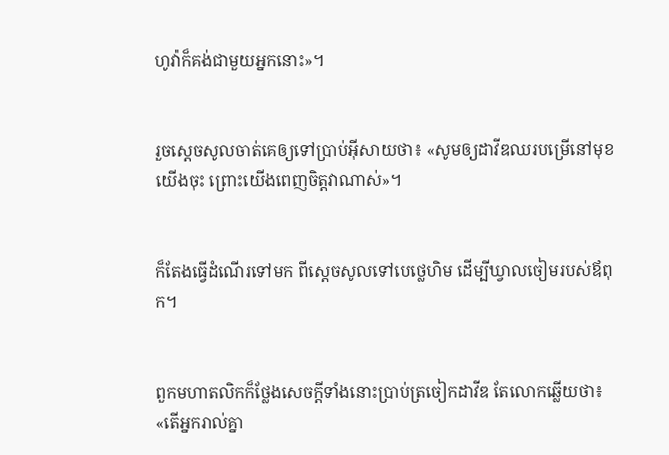ហូវ៉ាក៏គង់ជា‌មួយអ្នកនោះ»។


រួចស្ដេចសូលចាត់គេឲ្យទៅប្រាប់អ៊ីសាយថា៖ «សូមឲ្យដាវីឌឈរបម្រើនៅមុខយើងចុះ ព្រោះយើងពេញចិត្តវាណាស់»។


ក៏តែងធ្វើដំណើរទៅមក ពីស្ដេចសូលទៅបេថ្លេហិម ដើម្បីឃ្វាលចៀមរបស់ឪពុក។


ពួកមហា‌តលិកក៏ថ្លែងសេចក្ដីទាំងនោះប្រាប់ត្រចៀកដាវីឌ តែលោកឆ្លើយថា៖ «តើអ្នករាល់គ្នា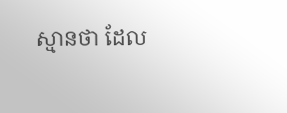ស្មានថា ដែល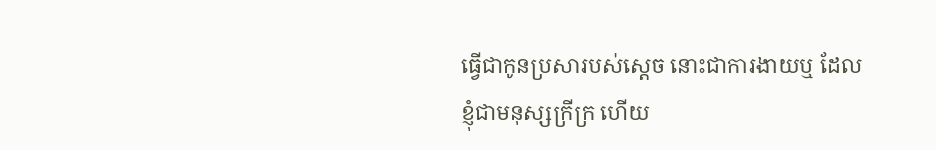ធ្វើជាកូនប្រសារបស់ស្តេច នោះជាការងាយឬ ដែលខ្ញុំជាមនុស្សក្រីក្រ ហើយ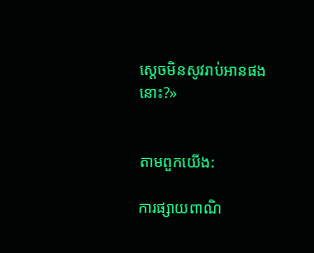ស្តេចមិនសូវរាប់អានផងនោះ?»


តាមពួកយើង:

ការផ្សាយពាណិ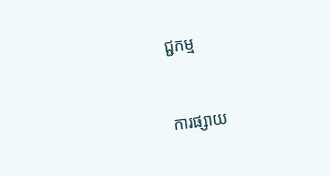ជ្ជកម្ម


ការផ្សាយ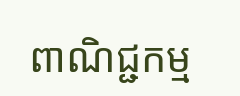ពាណិជ្ជកម្ម